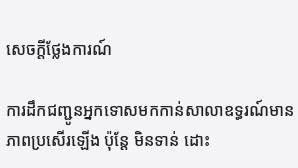សេចក្តីថ្លែងការណ៍

ការដឹកជញ្ជូនអ្នកទោសមកកាន់សាលាឧទ្ធរណ៍មានភាពប្រសើរឡើង ប៉ុន្តែ មិនទាន់ ដោះ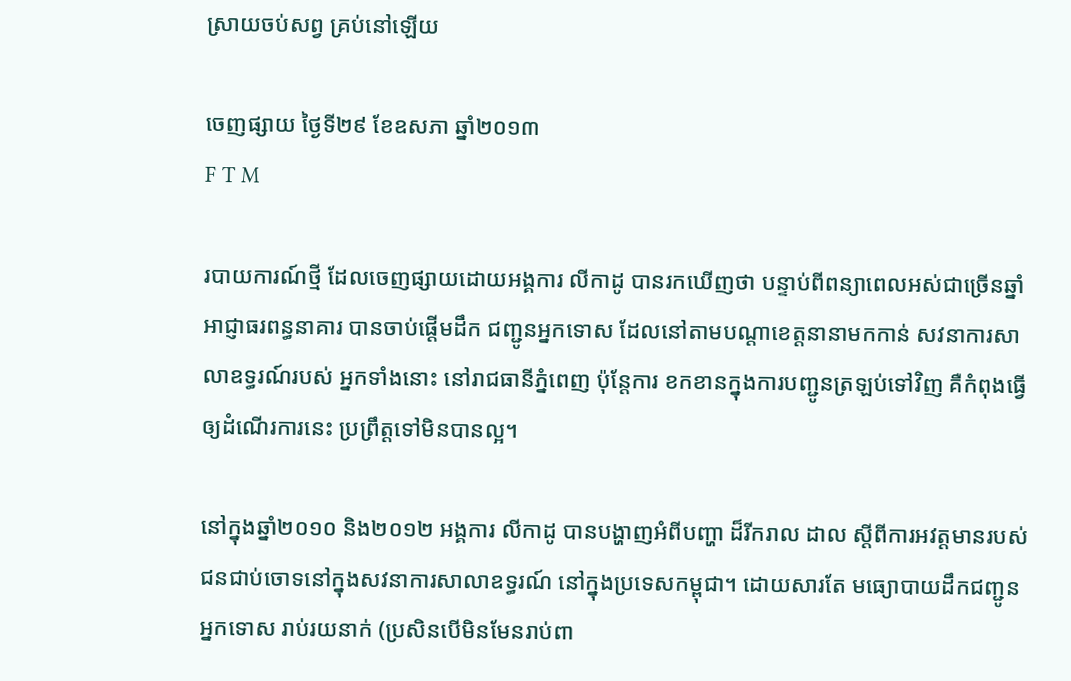ស្រាយចប់សព្វ គ្រប់នៅឡើយ

ចេញផ្សាយ ថ្ងៃទី២៩ ខែឧសភា ឆ្នាំ២០១៣
F T M

របាយការណ៍ថ្មី ដែលចេញផ្សាយដោយអង្គការ លីកាដូ បានរកឃើញថា បន្ទាប់ពីពន្យាពេលអស់ជាច្រើនឆ្នាំ អាជ្ញាធរពន្ធនាគារ បានចាប់ផ្តើមដឹក ជញ្ជូនអ្នកទោស ដែលនៅតាមបណ្តាខេត្តនានាមកកាន់ សវនាការសាលាឧទ្ធរណ៍របស់ អ្នកទាំងនោះ នៅរាជធានីភ្នំពេញ ប៉ុន្តែការ ខកខានក្នុងការបញ្ជូនត្រឡប់ទៅវិញ គឺកំពុងធ្វើឲ្យដំណើរការនេះ ប្រព្រឹត្តទៅមិនបានល្អ។

នៅក្នុងឆ្នាំ២០១០ និង២០១២ អង្គការ លីកាដូ បានបង្ហាញអំពីបញ្ហា ដ៏រីករាល ដាល ស្តីពីការអវត្តមានរបស់ជនជាប់ចោទនៅក្នុងសវនាការសាលាឧទ្ធរណ៍ នៅក្នុងប្រទេសកម្ពុជា។ ដោយសារតែ មធ្យោបាយដឹកជញ្ជូនអ្នកទោស រាប់រយនាក់ (ប្រសិនបើមិនមែនរាប់ពា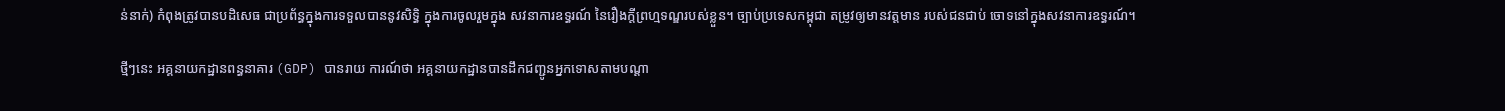ន់នាក់) កំពុងត្រូវបានបដិសេធ ជាប្រព័ន្ធក្នុងការទទួលបាននូវសិទិ្ធ ក្នុងការចូលរួមក្នុង សវនាការឧទ្ធរណ៍ នៃរឿងក្តីព្រហ្មទណ្ឌរបស់ខ្លួន។ ច្បាប់ប្រទេសកម្ពុជា តម្រូវឲ្យមានវត្តមាន របស់ជនជាប់ ចោទនៅក្នុងសវនាការឧទ្ធរណ៍។

ថ្មីៗនេះ អគ្គនាយកដ្ឋានពន្ធនាគារ (GDP) បានរាយ ការណ៍ថា អគ្គនាយកដ្ឋានបានដឹកជញ្ជូនអ្នកទោសតាមបណ្តា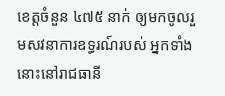ខេត្តចំនួន ៤៧៥ នាក់ ឲ្យមកចូលរួមសវនាការឧទ្ធរណ៍របស់ អ្នកទាំងនោះនៅរាជធានី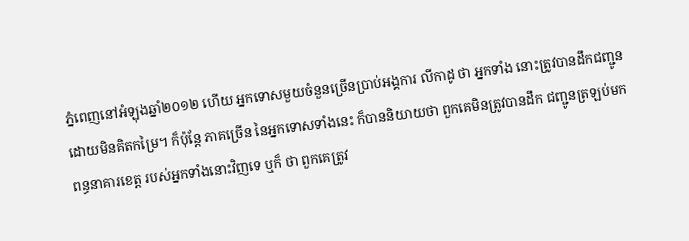ភ្នំពេញនៅអំឡុងឆ្នាំ២០១២ ហើយ អ្នកទោសមួយចំនួនច្រើនប្រាប់អង្គការ លីកាដូ ថា អ្នកទាំង នោះត្រូវបានដឹកជញ្ជូនដោយមិនគិតកម្រៃ។ ក៏ប៉ុន្តែ ភាគច្រើន នៃអ្នកទោសទាំងនេះ ក៏បាននិយាយថា ពួកគេមិនត្រូវបានដឹក ជញ្ជូនត្រឡប់មក ពន្ធនាគារខេត្ត របស់អ្នកទាំងនោះវិញទេ ឬក៏ ថា ពួកគេត្រូវ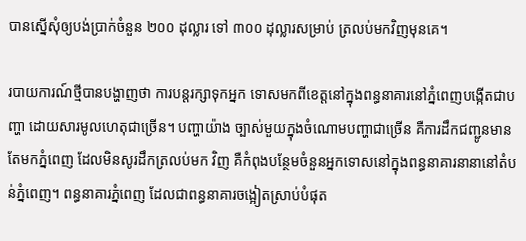បានស្នើសុំឲ្យបង់ប្រាក់ចំនួន ២០០ ដុល្លារ ទៅ ៣០០ ដុល្លារសម្រាប់ ត្រលប់មកវិញមុនគេ។

របាយការណ៍ថ្មីបានបង្ហាញថា ការបន្តរក្សាទុកអ្នក ទោសមកពីខេត្តនៅក្នុងពន្ធនាគារនៅភ្នំពេញបង្កើតជាបញ្ហា ដោយសារមូលហេតុជាច្រើន។ បញ្ហាយ៉ាង ច្បាស់មួយក្នុងចំណោមបញ្ហាជាច្រើន គឺការដឹកជញ្ជូនមានតែមកភ្នំពេញ ដែលមិនសូរដឹកត្រលប់មក វិញ គឺកំពុងបន្ថែមចំនួនអ្នកទោសនៅក្នុងពន្ធនាគារនានានៅតំបន់ភ្នំពេញ។ ពន្ធនាគារភ្នំពេញ ដែលជាពន្ធនាគារចង្អៀតស្រាប់បំផុត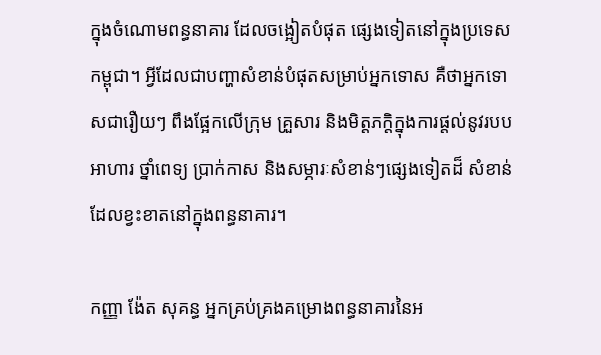ក្នុងចំណោមពន្ធនាគារ ដែលចង្អៀតបំផុត ផ្សេងទៀតនៅក្នុងប្រទេសកម្ពុជា។ អ្វីដែលជាបញ្ហាសំខាន់បំផុតសម្រាប់អ្នកទោស គឺថាអ្នកទោសជារឿយៗ ពឹងផ្អែកលើក្រុម គ្រួសារ និងមិត្តភក្តិក្នុងការផ្តល់នូវរបបអាហារ ថ្នាំពេទ្យ ប្រាក់កាស និងសម្ភារៈសំខាន់ៗផ្សេងទៀតដ៏ សំខាន់ដែលខ្វះខាតនៅក្នុងពន្ធនាគារ។

កញ្ញា ង៉ែត សុគន្ធ អ្នកគ្រប់គ្រងគម្រោងពន្ធនាគារនៃអ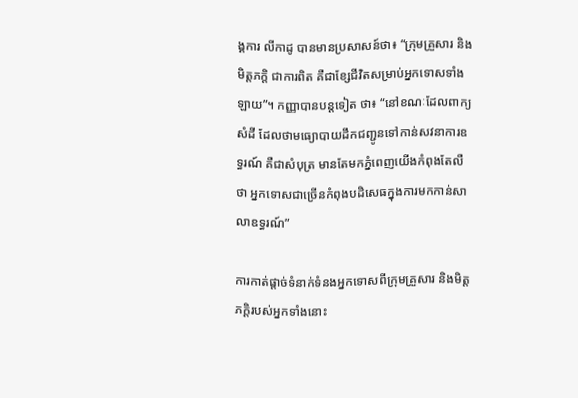ង្គការ លីកាដូ បានមានប្រសាសន៍ថា៖ “ក្រុមគ្រួសារ និងមិត្តភក្តិ ជាការពិត គឺជាខ្សែជីវិតសម្រាប់អ្នកទោសទាំងឡាយ”។ កញ្ញាបានបន្តទៀត ថា៖ “នៅខណៈដែលពាក្យសំដី ដែលថាមធ្យោបាយដឹកជញ្ជូនទៅកាន់សវនាការឧទ្ធរណ៍ គឺជាសំបុត្រ មានតែមកភ្នំពេញយើងកំពុងតែលឺថា អ្នកទោសជាច្រើនកំពុងបដិសេធក្នុងការមកកាន់សាលាឧទ្ធរណ៍”

ការកាត់ផ្តាច់ទំនាក់ទំនងអ្នកទោសពីក្រុមគ្រួសារ និងមិត្តភក្តិរបស់អ្នកទាំងនោះ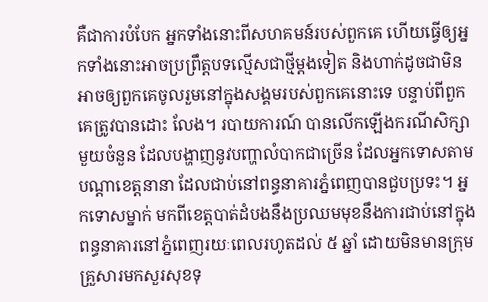គឺជាការបំបែក អ្នកទាំងនោះពីសហគមន៍របស់ពួកគេ ហើយធ្វើឲ្យអ្នកទាំងនោះអាចប្រព្រឹត្តបទល្មើសជាថ្មីម្តងទៀត និងហាក់ដូចជាមិនអាចឲ្យពួកគេចូលរួមនៅក្នុងសង្គមរបស់ពួកគេនោះទេ បន្ទាប់ពីពួកគេត្រូវបានដោះ លែង។ របាយការណ៍ បានលើកឡើងករណីសិក្សាមួយចំនួន ដែលបង្ហាញនូវបញ្ហាលំបាកជាច្រើន ដែលអ្នកទោសតាមបណ្តាខេត្តនានា ដែលជាប់នៅពន្ធនាគារភ្នំពេញបានជួបប្រទះ។ អ្នកទោសម្នាក់ មកពីខេត្តបាត់ដំបងនឹងប្រឈមមុខនឹងការជាប់នៅក្នុងពន្ធនាគារនៅភ្នំពេញរយៈពេលរហូតដល់ ៥ ឆ្នាំ ដោយមិនមានក្រុមគ្រួសារមកសួរសុខទុ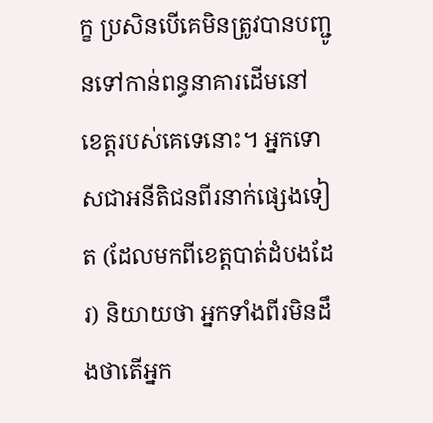ក្ខ ប្រសិនបើគេមិនត្រូវបានបញ្ជូនទៅកាន់ពន្ធនាគារដើមនៅ ខេត្តរបស់គេទេនោះ។ អ្នកទោសជាអនីតិជនពីរនាក់ផ្សេងទៀត (ដែលមកពីខេត្តបាត់ដំបងដែរ) និយាយថា អ្នកទាំងពីរមិនដឹងថាតើអ្នក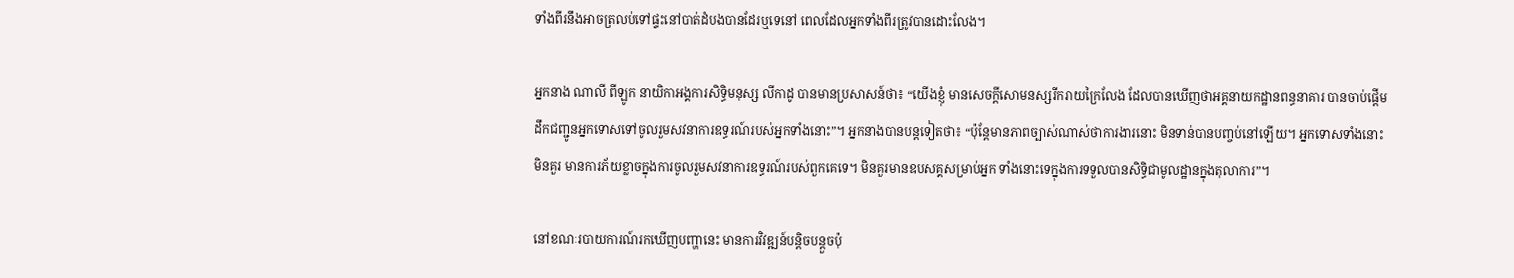ទាំងពីរនឹងអាចត្រលប់ទៅផ្ទះនៅបាត់ដំបងបានដែរឬទេនៅ ពេលដែលអ្នកទាំងពីរត្រូវបានដោះលែង។

អ្នកនាង ណាលី ពីឡូក នាយិកាអង្គការសិទិ្ធមនុស្ស លីកាដូ បានមានប្រសាសន៍ថា៖ “យើងខ្ញុំ មានសេចក្តីសោមនស្សរីករាយក្រៃលែង ដែលបានឃើញថាអគ្គនាយកដ្ឋានពន្ធនាគារ បានចាប់ផ្តើម ដឹកជញ្ជូនអ្នកទោសទៅចូលរួមសវនាការឧទ្ធរណ៍របស់អ្នកទាំងនោះ”។ អ្នកនាងបានបន្តទៀតថា៖ “ប៉ុន្តែមានភាពច្បាស់ណាស់ថាការងារនោះ មិនទាន់បានបញ្ចប់នៅឡើយ។ អ្នកទោសទាំងនោះ មិនគួរ មានការភ័យខ្លាចក្នុងការចូលរួមសវនាការឧទ្ធរណ៍របស់ពួកគេទេ។ មិនគួរមានឧបសគ្គសម្រាប់អ្នក ទាំងនោះទេក្នុងការទទួលបានសិទិ្ធជាមូលដ្ឋានក្នុងតុលាការ”។

នៅខណៈរបាយការណ៍រកឃើញបញ្ហានេះ មានការវិវឌ្ឍន៍បន្តិចបន្តួចប៉ុ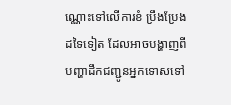ណ្ណោះទៅលើការខំ ប្រឹងប្រែងដទៃទៀត ដែលអាចបង្ហាញពីបញ្ហាដឹកជញ្ជូនអ្នកទោសទៅ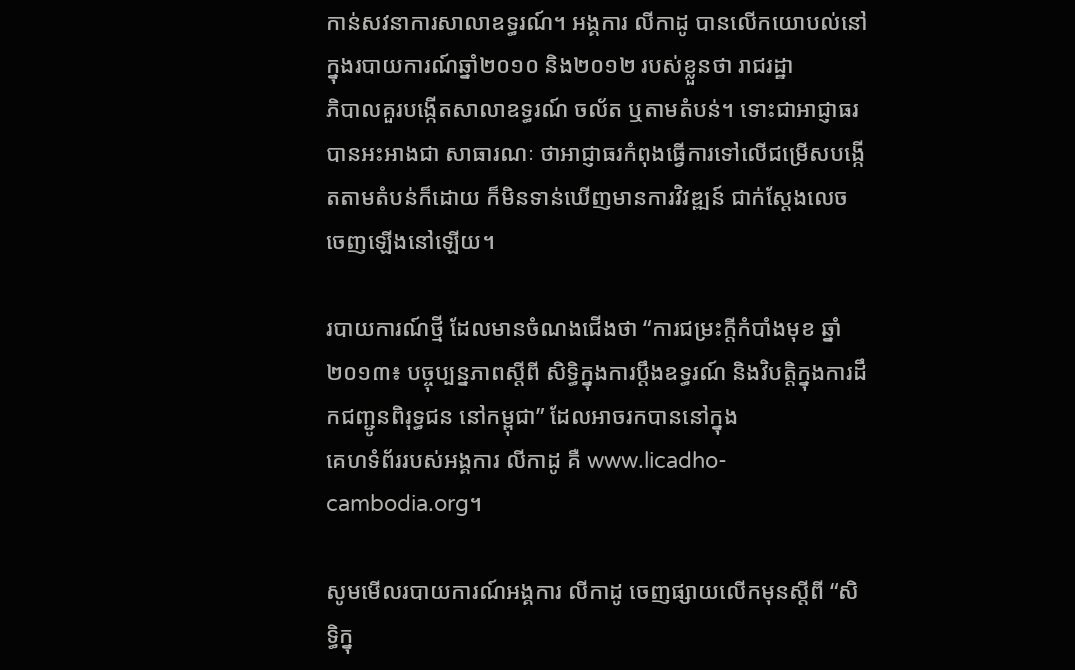កាន់សវនាការសាលាឧទ្ធរណ៍។ អង្គការ លីកាដូ បានលើកយោបល់នៅក្នុងរបាយការណ៍ឆ្នាំ២០១០ និង២០១២ របស់ខ្លួនថា រាជរដ្ឋា
ភិបាលគួរបង្កើតសាលាឧទ្ធរណ៍ ចល័ត ឬតាមតំបន់។ ទោះជាអាជ្ញាធរ បានអះអាងជា សាធារណៈ ថាអាជ្ញាធរកំពុងធ្វើការទៅលើជម្រើសបង្កើតតាមតំបន់ក៏ដោយ ក៏មិនទាន់ឃើញមានការវិវឌ្ឍន៍ ជាក់ស្តែងលេចចេញឡើងនៅឡើយ។

របាយការណ៍ថ្មី ដែលមានចំណងជើងថា “ការជម្រះក្តីកំបាំងមុខ ឆ្នាំ២០១៣៖ បច្ចុប្បន្នភាពស្តីពី សិទិ្ធក្នុងការប្តឹងឧទ្ធរណ៍ និងវិបត្តិក្នុងការដឹកជញ្ជូនពិរុទ្ធជន នៅកម្ពុជា” ដែលអាចរកបាននៅក្នុង
គេហទំព័ររបស់អង្គការ លីកាដូ គឺ www.licadho-cambodia.org។

សូមមើលរបាយការណ៍អង្គការ លីកាដូ ចេញផ្សាយលើកមុនស្តីពី “សិទិ្ធក្នុ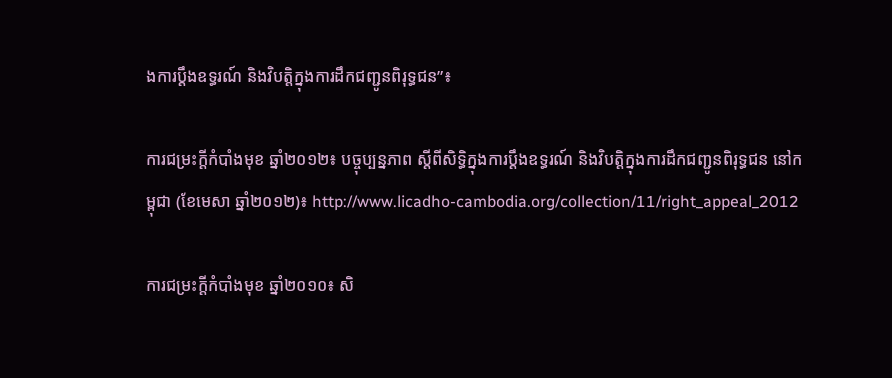ងការប្តឹងឧទ្ធរណ៍ និងវិបត្តិក្នុងការដឹកជញ្ជូនពិរុទ្ធជន”៖

ការជម្រះក្តីកំបាំងមុខ ឆ្នាំ២០១២៖ បច្ចុប្បន្នភាព ស្តីពីសិទិ្ធក្នុងការប្តឹងឧទ្ធរណ៍ និងវិបត្តិក្នុងការដឹកជញ្ជូនពិរុទ្ធជន នៅកម្ពុជា (ខែមេសា ឆ្នាំ២០១២)៖ http://www.licadho-cambodia.org/collection/11/right_appeal_2012

ការជម្រះក្តីកំបាំងមុខ ឆ្នាំ២០១០៖ សិ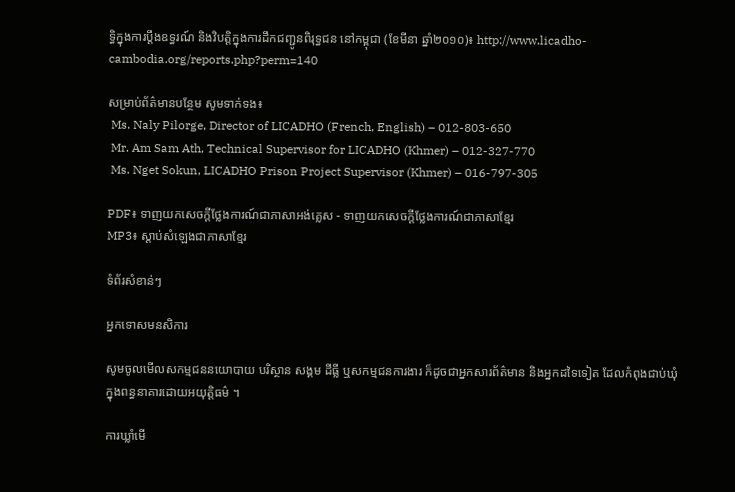ទិ្ធក្នុងការប្តឹងឧទ្ធរណ៍ និងវិបត្តិក្នុងការដឹកជញ្ជូនពិរុទ្ធជន នៅកម្ពុជា (ខែមីនា ឆ្នាំ២០១០)៖ http://www.licadho-cambodia.org/reports.php?perm=140

សម្រាប់ព័ត៌មានបន្ថែម សូមទាក់ទង៖
 Ms. Naly Pilorge, Director of LICADHO (French, English) – 012-803-650
 Mr. Am Sam Ath, Technical Supervisor for LICADHO (Khmer) – 012-327-770
 Ms. Nget Sokun, LICADHO Prison Project Supervisor (Khmer) – 016-797-305

PDF៖ ទាញយកសេចក្តីថ្លែងការណ៍ជាភាសាអង់គ្លេស - ទាញយកសេចក្តីថ្លែងការណ៍ជាភាសាខ្មែរ
MP3៖ ស្តាប់សំឡេងជាភាសាខ្មែរ

ទំព័រសំខាន់ៗ

អ្នកទោសមនសិការ

សូមចូលមើលសកម្មជននយោបាយ បរិស្ថាន សង្គម ដីធ្លី ឬសកម្មជនការងារ ក៏ដូចជាអ្នកសារព័ត៌មាន និងអ្នកដទៃទៀត ដែលកំពុងជាប់ឃុំក្នុងពន្ធនាគារដោយអយុត្តិធម៌ ។

ការឃ្លាំមើ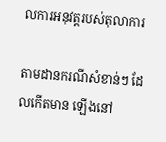លការអនុវត្តរបស់តុលាការ

តាមដានករណីសំខាន់ៗ ដែលកើតមាន ឡើងនៅ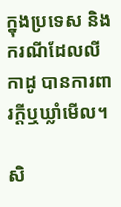ក្នុងប្រទេស និងករណីដែលលីកាដូ បានការពារក្ដីឬឃ្លាំមើល។

សិ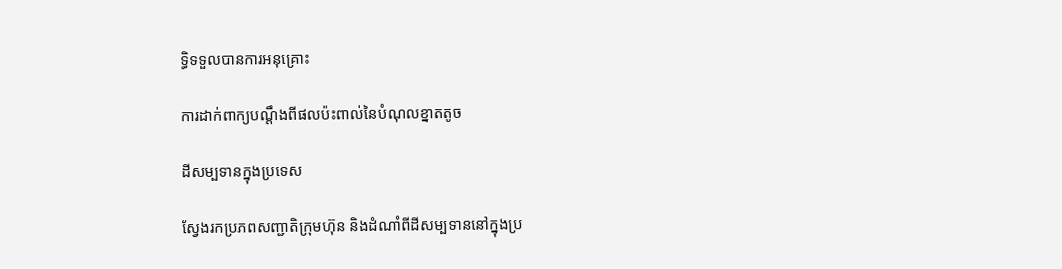ទ្ធិទទួលបានការអនុគ្រោះ

ការដាក់ពាក្យបណ្ដឹងពីផលប៉ះពាល់នៃបំណុលខ្នាតតូច

ដីសម្បទានក្នុងប្រទេស

ស្វែងរកប្រភពសញ្ជាតិក្រុមហ៊ុន និងដំណាំពីដីសម្បទាននៅក្នុងប្រ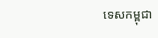ទេសកម្ពុជា